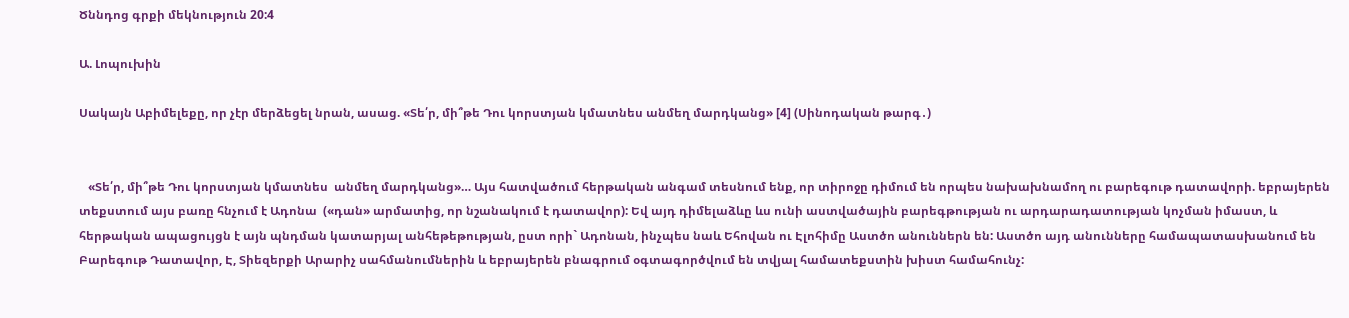Ծննդոց գրքի մեկնություն 20:4

Ա. Լոպուխին

Սակայն Աբիմելեքը, որ չէր մերձեցել նրան, ասաց. «Տե՛ր, մի՞թե Դու կորստյան կմատնես անմեղ մարդկանց» [4] (Սինոդական թարգ․)


   «Տե՛ր, մի՞թե Դու կորստյան կմատնես  անմեղ մարդկանց»… Այս հատվածում հերթական անգամ տեսնում ենք, որ տիրոջը դիմում են որպես նախախնամող ու բարեգութ դատավորի. եբրայերեն տեքստում այս բառը հնչում է Ադոնա  («դան» արմատից, որ նշանակում է դատավոր): Եվ այդ դիմելաձևը ևս ունի աստվածային բարեգթության ու արդարադատության կոչման իմաստ, և հերթական ապացույցն է այն պնդման կատարյալ անհեթեթության, ըստ որի` Ադոնան, ինչպես նաև Եհովան ու Էլոհիմը Աստծո անուններն են: Աստծո այդ անունները համապատասխանում են Բարեգութ Դատավոր, Է, Տիեզերքի Արարիչ սահմանումներին և եբրայերեն բնագրում օգտագործվում են տվյալ համատեքստին խիստ համահունչ: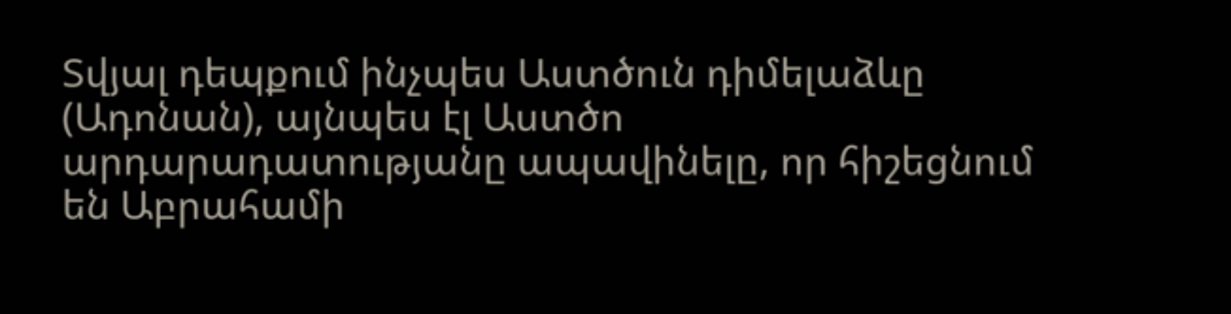Տվյալ դեպքում ինչպես Աստծուն դիմելաձևը (Ադոնան), այնպես էլ Աստծո արդարադատությանը ապավինելը, որ հիշեցնում են Աբրահամի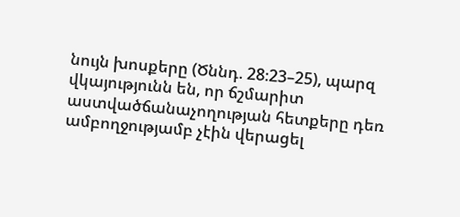նույն խոսքերը (Ծննդ. 28։23–25), պարզ վկայությունն են, որ ճշմարիտ աստվածճանաչողության հետքերը դեռ ամբողջությամբ չէին վերացել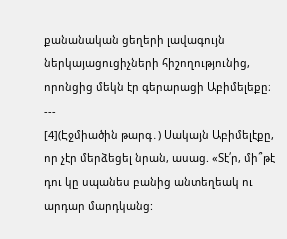քանանական ցեղերի լավագույն ներկայացուցիչների հիշողությունից, որոնցից մեկն էր գերարացի Աբիմելեքը։
---
[4](Էջմիածին թարգ․) Սակայն Աբիմելէքը, որ չէր մերձեցել նրան, ասաց. «Տէ՛ր, մի՞թէ դու կը սպանես բանից անտեղեակ ու արդար մարդկանց: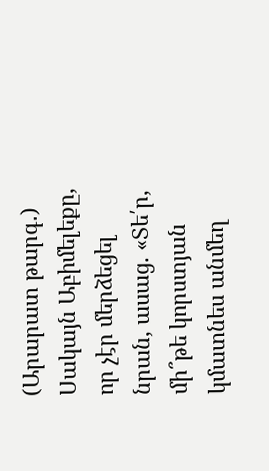(Արարատ թարգ․) Սակայն Աբիմելեքը, որ չէր մերձեցել նրան, ասաց. «Տե՛ր, մի՞թե կորստյան կմատնես անմեղ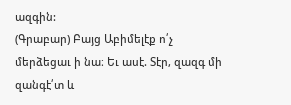ազգին:
(Գրաբար) Բայց Աբիմելէք ո՛չ մերձեցաւ ի նա։ Եւ ասէ. Տէր, զազգ մի զանգէ՛տ և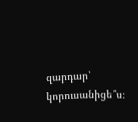զարդար՝ կորուսանիցե՞ս։